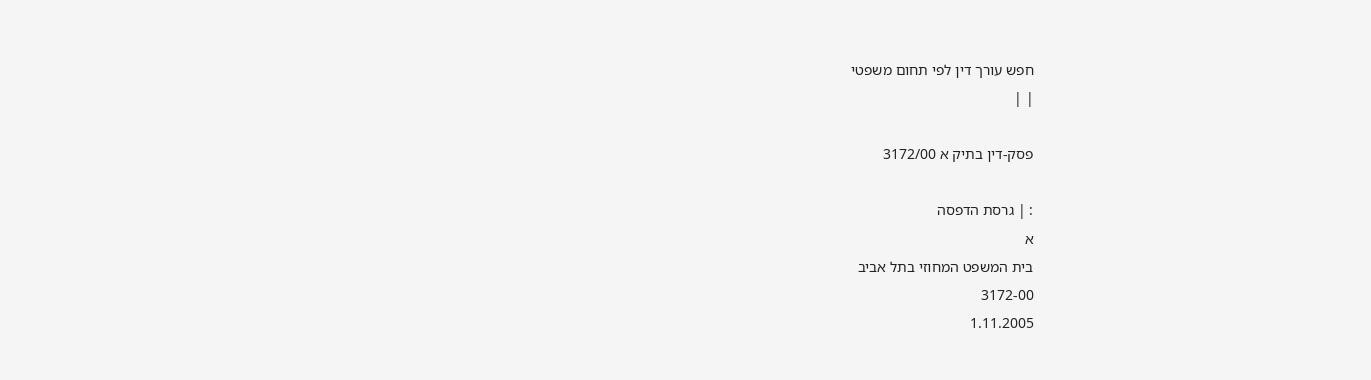חפש עורך דין לפי תחום משפטי
| |

פסק-דין בתיק א 3172/00

: | גרסת הדפסה
א
בית המשפט המחוזי בתל אביב
3172-00
1.11.2005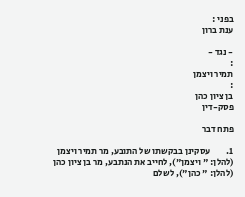בפני :
ענת ברון

- נגד -
:
תמיר ויצמן
:
בן ציון כהן
פסק-דין

פתח דבר

1.         עסקינן בבקשתו של התובע, מר תמיר ויצמן (להלן: " ויצמן"), לחייב את הנתבע, מר בן ציון כהן (להלן: " כהן"), לשלם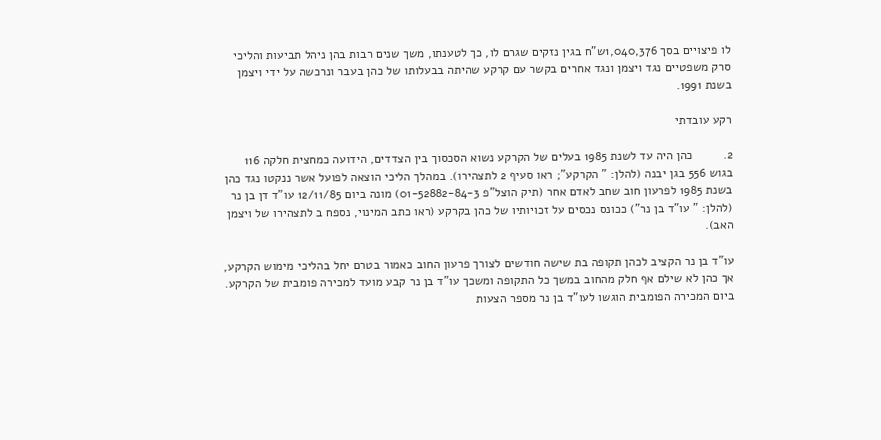לו פיצויים בסך 1,040,376ש"ח בגין נזקים שגרם לו, כך לטענתו, משך שנים רבות בהן ניהל תביעות והליכי סרק משפטיים נגד ויצמן ונגד אחרים בקשר עם קרקע שהיתה בבעלותו של כהן בעבר ונרכשה על ידי ויצמן בשנת 1991.

רקע עובדתי

2.         כהן היה עד לשנת 1985 בעלים של הקרקע נשוא הסכסוך בין הצדדים, הידועה כמחצית חלקה 116 בגוש 556 בגן יבנה (להלן: " הקרקע"; ראו סעיף 2 לתצהירו). במהלך הליכי הוצאה לפועל אשר ננקטו נגד כהן בשנת 1985 לפרעון חוב שחב לאדם אחר (תיק הוצל"פ 01-52882-84-3) מונה ביום 12/11/85 עו"ד דן בן נר (להלן: " עו"ד בן נר") ככונס נכסים על זכויותיו של כהן בקרקע (ראו כתב המינוי, נספח ב לתצהירו של ויצמן האב).

עו"ד בן נר הקציב לכהן תקופה בת שישה חודשים לצורך פרעון החוב כאמור בטרם יחל בהליכי מימוש הקרקע, אך כהן לא שילם אף חלק מהחוב במשך כל התקופה ומשכך עו"ד בן נר קבע מועד למכירה פומבית של הקרקע. ביום המכירה הפומבית הוגשו לעו"ד בן נר מספר הצעות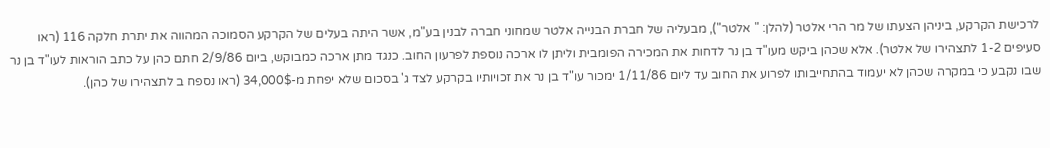לרכישת הקרקע, ביניהן הצעתו של מר הרי אלטר (להלן: " אלטר"), מבעליה של חברת הבנייה אלטר שמחוני חברה לבנין בע"מ, אשר היתה בעלים של הקרקע הסמוכה המהווה את יתרת חלקה 116 (ראו סעיפים 1-2 לתצהירו של אלטר). אלא שכהן ביקש מעו"ד בן נר לדחות את המכירה הפומבית וליתן לו ארכה נוספת לפרעון החוב. כנגד מתן ארכה כמבוקש, ביום 2/9/86 חתם כהן על כתב הוראות לעו"ד בן נר שבו נקבע כי במקרה שכהן לא יעמוד בהתחייבותו לפרוע את החוב עד ליום 1/11/86 ימכור עו"ד בן נר את זכויותיו בקרקע לצד ג' בסכום שלא יפחת מ-34,000$ (ראו נספח ב לתצהירו של כהן).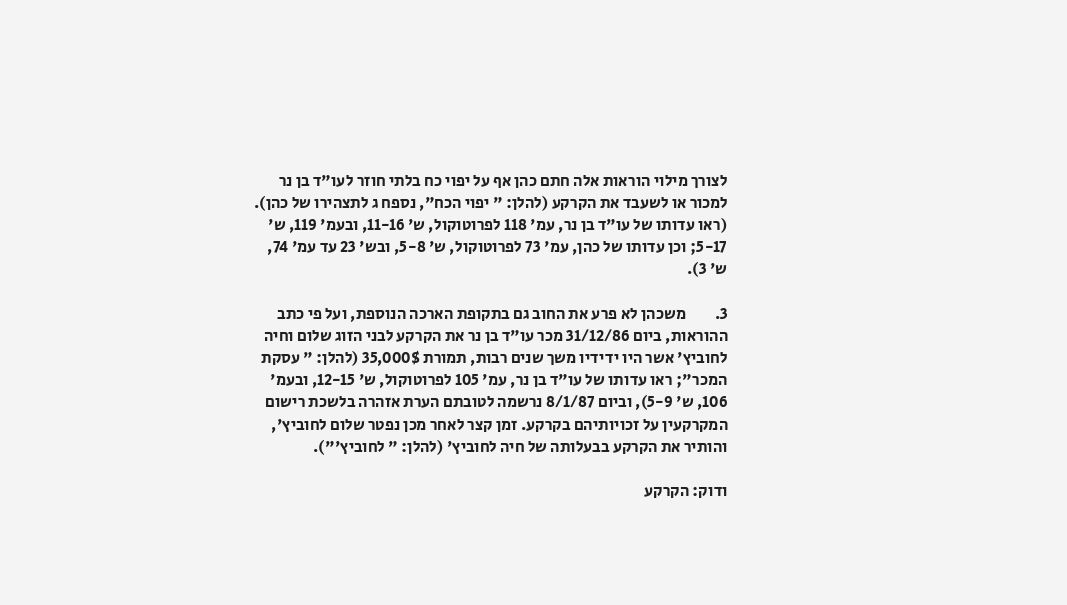לצורך מילוי הוראות אלה חתם כהן אף על יפוי כח בלתי חוזר לעו"ד בן נר למכור או לשעבד את הקרקע (להלן: " יפוי הכח", נספח ג לתצהירו של כהן). (ראו עדותו של עו"ד בן נר, עמ' 118 לפרוטוקול, ש' 11-16, ובעמ' 119, ש' 5-17; וכן עדותו של כהן, עמ' 73 לפרוטוקול, ש' 5-8, ובש' 23 עד עמ' 74, ש' 3).

3.         משכהן לא פרע את החוב גם בתקופת הארכה הנוספת, ועל פי כתב ההוראות, ביום 31/12/86 מכר עו"ד בן נר את הקרקע לבני הזוג שלום וחיה לחוביץ' אשר היו ידידיו משך שנים רבות, תמורת 35,000$ (להלן: " עסקת המכר"; ראו עדותו של עו"ד בן נר, עמ' 105 לפרוטוקול, ש' 12-15, ובעמ' 106, ש' 5-9), וביום 8/1/87 נרשמה לטובתם הערת אזהרה בלשכת רישום המקרקעין על זכויותיהם בקרקע. זמן קצר לאחר מכן נפטר שלום לחוביץ', והותיר את הקרקע בבעלותה של חיה לחוביץ' (להלן: " לחוביץ'").

ודוק: הקרקע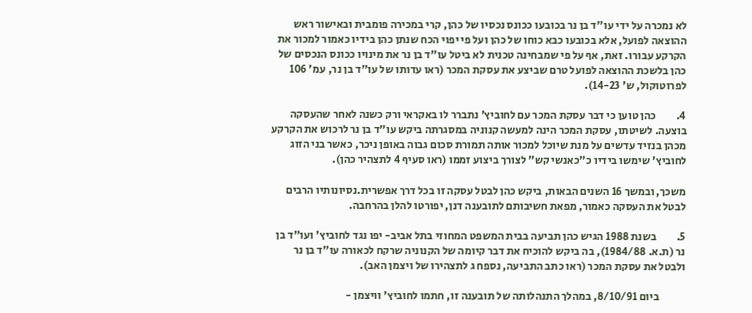לא נמכרה על ידי עו"ד בן נר בכובעו ככונס נכסיו של כהן, קרי במכירה פומבית ובאישור ראש ההוצאה לפועל, אלא בכובעו כבא כוחו של כהן ועל פי יפוי הכח שנתן כהן בידיו כאמור למכור את הקרקע עבורו. זאת, אף על פי שמבחינה טכנית לא ביטל עו"ד בן נר את מינויו ככונס הנכסים של כהן בלשכת ההוצאה לפועל טרם שביצע את עסקת המכר (ראו עדותו של עו"ד בן נר, עמ' 106 לפרוטוקול, ש' 14-23).

4.         כהן טוען כי דבר עסקת המכר עם לחוביץ' נתברר לו באקראי ורק כשנה לאחר שהעסקה בוצעה. לשיטתו, עסקת המכר הינה למעשה קנוניה במסגרתה ביקש עו"ד בן נר לרכוש את הקרקע מכהן בנזיד עדשים על מנת שיוכל למכור אותה תמורת סכום גבוה באופן ניכר, כאשר בני הזוג לחוביץ' שימשו בידיו כ"כאנשי קש" לצורך ביצוע זממו (ראו סעיף 4 לתצהיר כהן).

משכך, ובמשך 16 השנים הבאות, ביקש כהן לבטל עסקה זו בכל דרך אפשרית.נסיונותיו הרבים לבטל את העסקה כאמור, מפאת חשיבותם לתובענה דנן, יפורטו להלן בהרחבה.

5.         בשנת 1988 הגיש כהן תביעה בבית המשפט המחוזי בתל אביב- יפו נגד לחוביץ' ועו"ד בן נר (ת.א. 1984/88), בה ביקש להוכיח את דבר קיומה של הקנוניה שרקח לכאורה עו"ד בן נר ולבטל את עסקת המכר (ראו כתב התביעה, נספח ג לתצהירו של ויצמן האב).

            ביום 8/10/91, במהלך התנהלותה של תובענה זו, חתמו לחוביץ' וויצמן -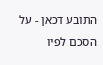התובע דכאן - על הסכם לפיו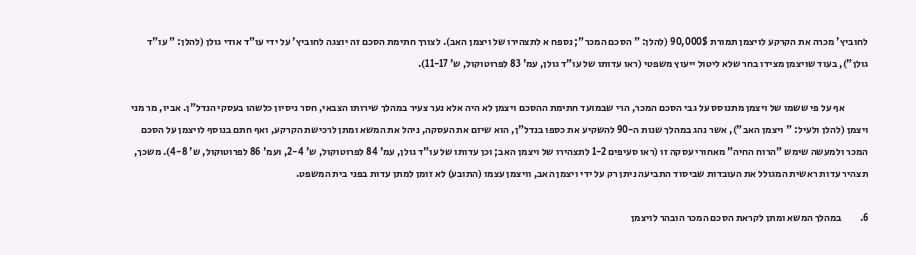לחוביץ' מכרה את הקרקע לויצמן תמורת 90,000$ (להלן: " הסכם המכר"; נספח א לתצהירו של ויצמן האב). לצורך חתימת הסכם זה יוצגה לחוביץ' על ידי עו"ד אודי גולן (להלן: " עו"ד גולן"), בעוד שויצמן מצידו בחר שלא ליטול ייעוץ משפטי (ראו עדותו של עו"ד גולן, עמ' 83 לפרוטוקול, ש' 11-17).

            אף על פי ששמו של ויצמן מתנוסס על גבי הסכם המכר, הרי שבמועד חתימת ההסכם ויצמן לא היה אלא נער צעיר במהלך שירותו הצבאי, חסר ניסיון כלשהו בעסקי הנדל"ן. אביו, מר מני ויצמן (להלן ולעיל: " ויצמן האב"), אשר נהג במהלך שנות ה-90 להשקיע את כספו בנדל"ן, הוא שיזם את העסקה, ניהל את המשא ומתן לרכישת הקרקע, ואף חתם בנוסף לויצמן על הסכם המכר ולמעשה שימש "הרוח החיה" מאחורי עסקה זו (ראו סעיפים 1-2 לתצהירו של ויצמן האב; וכן עדותו של עו"ד גולן, עמ' 84 לפרוטוקול, ש' 2-4, ועמ' 86 לפרוטוקול, ש' 4-8). משכך, תצהיר עדות ראשית המגולל את העובדות שביסוד התביעה ניתן רק על ידי ויצמן האב, וויצמן עצמו (התובע) לא זומן למתן עדות בפני בית המשפט.

6.         במהלך המשא ומתן לקראת הסכם המכר הובהר לויצמן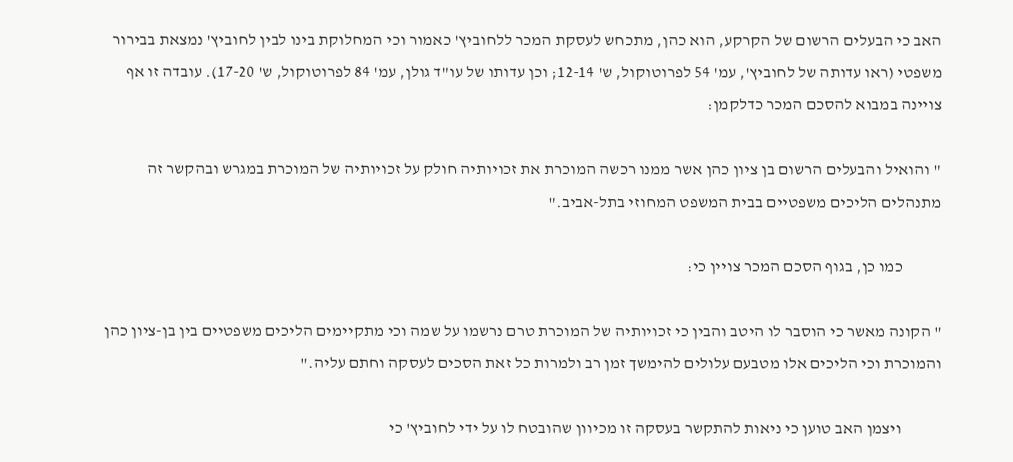האב כי הבעלים הרשום של הקרקע, הוא כהן, מתכחש לעסקת המכר ללחוביץ' כאמור וכי המחלוקת בינו לבין לחוביץ' נמצאת בבירור משפטי (ראו עדותה של לחוביץ', עמ' 54 לפרוטוקול, ש' 12-14; וכן עדותו של עו"ד גולן, עמ' 84 לפרוטוקול, ש' 17-20). עובדה זו אף צויינה במבוא להסכם המכר כדלקמן:

" והואיל והבעלים הרשום בן ציון כהן אשר ממנו רכשה המוכרת את זכויותיה חולק על זכויותיה של המוכרת במגרש ובהקשר זה מתנהלים הליכים משפטיים בבית המשפט המחוזי בתל-אביב."

            כמו כן, בגוף הסכם המכר צויין כי:

" הקונה מאשר כי הוסבר לו היטב והבין כי זכויותיה של המוכרת טרם נרשמו על שמה וכי מתקיימים הליכים משפטיים בין בן-ציון כהן והמוכרת וכי הליכים אלו מטבעם עלולים להימשך זמן רב ולמרות כל זאת הסכים לעסקה וחתם עליה."

            ויצמן האב טוען כי ניאות להתקשר בעסקה זו מכיוון שהובטח לו על ידי לחוביץ' כי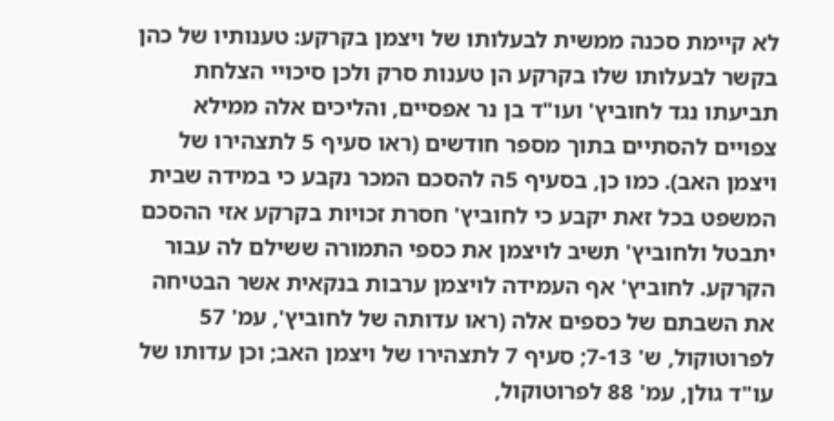לא קיימת סכנה ממשית לבעלותו של ויצמן בקרקע: טענותיו של כהן בקשר לבעלותו שלו בקרקע הן טענות סרק ולכן סיכויי הצלחת תביעתו נגד לחוביץ' ועו"ד בן נר אפסיים, והליכים אלה ממילא צפויים להסתיים בתוך מספר חודשים (ראו סעיף 5 לתצהירו של ויצמן האב). כמו כן, בסעיף 5ה להסכם המכר נקבע כי במידה שבית המשפט בכל זאת יקבע כי לחוביץ' חסרת זכויות בקרקע אזי ההסכם יתבטל ולחוביץ' תשיב לויצמן את כספי התמורה ששילם לה עבור הקרקע. לחוביץ' אף העמידה לויצמן ערבות בנקאית אשר הבטיחה את השבתם של כספים אלה (ראו עדותה של לחוביץ', עמ' 57 לפרוטוקול, ש' 7-13; סעיף 7 לתצהירו של ויצמן האב; וכן עדותו של עו"ד גולן, עמ' 88 לפרוטוקול,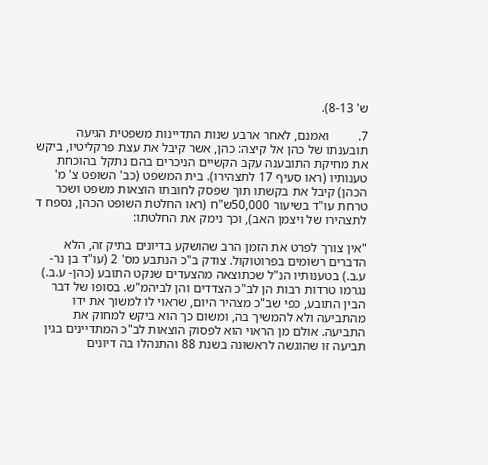ש' 8-13).

7.         ואמנם, לאחר ארבע שנות התדיינות משפטית הגיעה תובענתו של כהן אל קיצה: כהן, אשר קיבל את עצת פרקליטיו, ביקש את מחיקת התובענה עקב הקשיים הניכרים בהם נתקל בהוכחת טענותיו (ראו סעיף 17 לתצהירו). בית המשפט (כב' השופט צ' מ' הכהן) קיבל את בקשתו תוך שפסק לחובתו הוצאות משפט ושכר טרחת עו"ד בשיעור 50,000ש"ח (ראו החלטת השופט הכהן, נספח ד לתצהירו של ויצמן האב), וכך נימק את החלטתו:

"אין צורך לפרט את הזמן הרב שהושקע בדיונים בתיק זה, הלא הדברים רשומים בפרוטוקול. צודק ב"כ הנתבע מס' 2 (עו"ד בן נר- ע.ב.) בטענותיו הנ"ל שכתוצאה מהצעדים שנקט התובע (כהן- ע.ב.) נגרמו טרדות רבות הן לב"כ הצדדים והן לביהמ"ש. בסופו של דבר הבין התובע, כפי שב"כ מצהיר היום, שראוי לו למשוך את ידו מהתביעה ולא להמשיך בה, ומשום כך הוא ביקש למחוק את התביעה. אולם מן הראוי הוא לפסוק הוצאות לב"כ המתדיינים בגין תביעה זו שהוגשה לראשונה בשנת 88 והתנהלו בה דיונים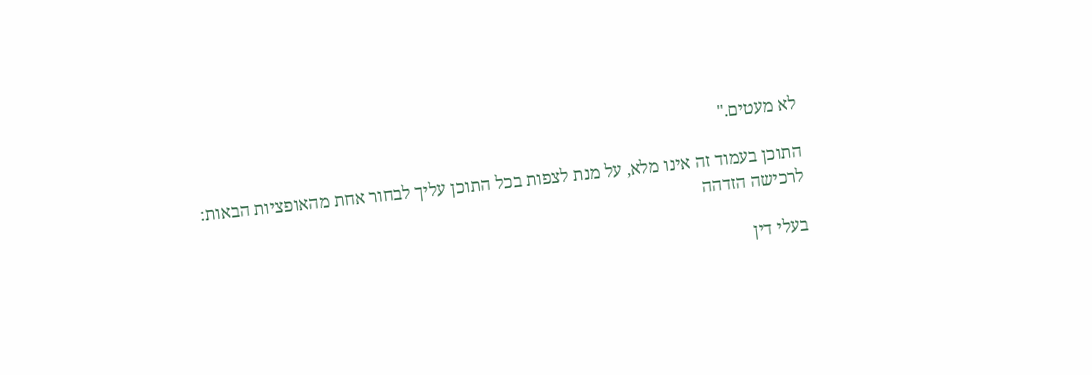לא מעטים."

התוכן בעמוד זה אינו מלא, על מנת לצפות בכל התוכן עליך לבחור אחת מהאופציות הבאות:
לרכישה הזדהה

בעלי דין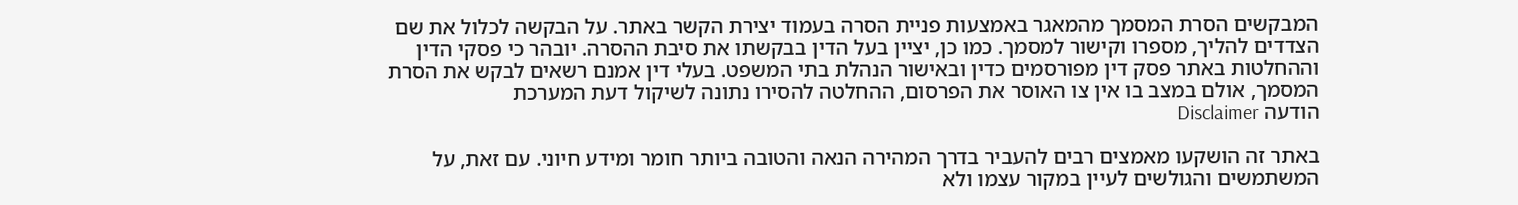המבקשים הסרת המסמך מהמאגר באמצעות פניית הסרה בעמוד יצירת הקשר באתר. על הבקשה לכלול את שם הצדדים להליך, מספרו וקישור למסמך. כמו כן, יציין בעל הדין בבקשתו את סיבת ההסרה. יובהר כי פסקי הדין וההחלטות באתר פסק דין מפורסמים כדין ובאישור הנהלת בתי המשפט. בעלי דין אמנם רשאים לבקש את הסרת המסמך, אולם במצב בו אין צו האוסר את הפרסום, ההחלטה להסירו נתונה לשיקול דעת המערכת
הודעה Disclaimer

באתר זה הושקעו מאמצים רבים להעביר בדרך המהירה הנאה והטובה ביותר חומר ומידע חיוני. עם זאת, על המשתמשים והגולשים לעיין במקור עצמו ולא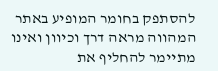להסתפק בחומר המופיע באתר המהווה מראה דרך וכיוון ואינו מתיימר להחליף את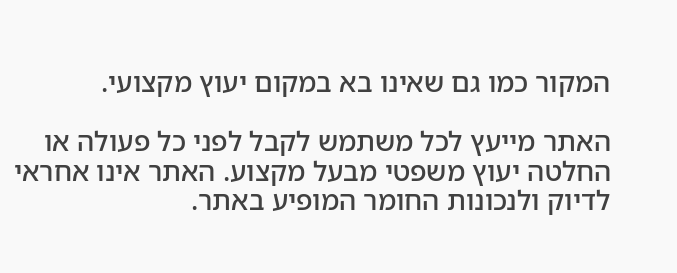המקור כמו גם שאינו בא במקום יעוץ מקצועי.

האתר מייעץ לכל משתמש לקבל לפני כל פעולה או החלטה יעוץ משפטי מבעל מקצוע. האתר אינו אחראי לדיוק ולנכונות החומר המופיע באתר.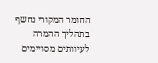החומר המקורי נחשף בתהליך ההמרה לעיוותים מסויימים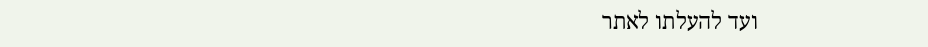ועד להעלתו לאתר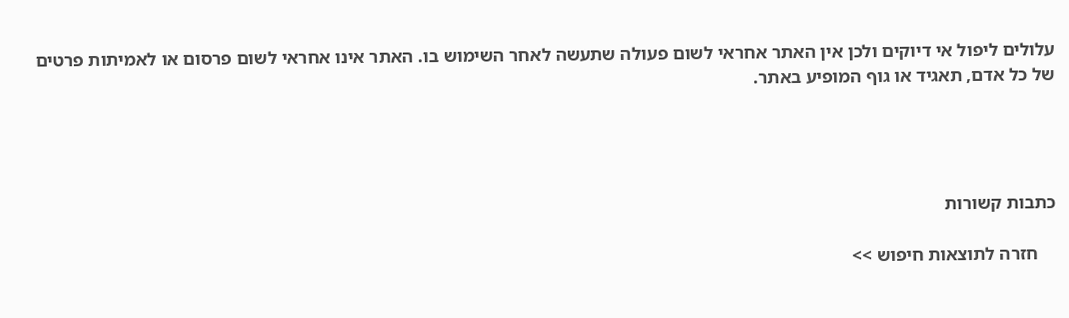עלולים ליפול אי דיוקים ולכן אין האתר אחראי לשום פעולה שתעשה לאחר השימוש בו. האתר אינו אחראי לשום פרסום או לאמיתות פרטים של כל אדם, תאגיד או גוף המופיע באתר.




כתבות קשורות

    חזרה לתוצאות חיפוש >>